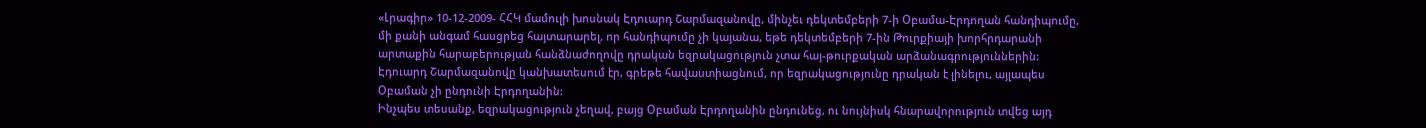«Լրագիր» 10-12-2009- ՀՀԿ մամուլի խոսնակ Էդուարդ Շարմազանովը, մինչեւ դեկտեմբերի 7-ի Օբամա-Էրդողան հանդիպումը, մի քանի անգամ հասցրեց հայտարարել, որ հանդիպումը չի կայանա, եթե դեկտեմբերի 7-ին Թուրքիայի խորհրդարանի արտաքին հարաբերության հանձնաժողովը դրական եզրակացություն չտա հայ-թուրքական արձանագրություններին: Էդուարդ Շարմազանովը կանխատեսում էր, գրեթե հավաստիացնում, որ եզրակացությունը դրական է լինելու, այլապես Օբաման չի ընդունի Էրդողանին:
Ինչպես տեսանք, եզրակացություն չեղավ, բայց Օբաման Էրդողանին ընդունեց, ու նույնիսկ հնարավորություն տվեց այդ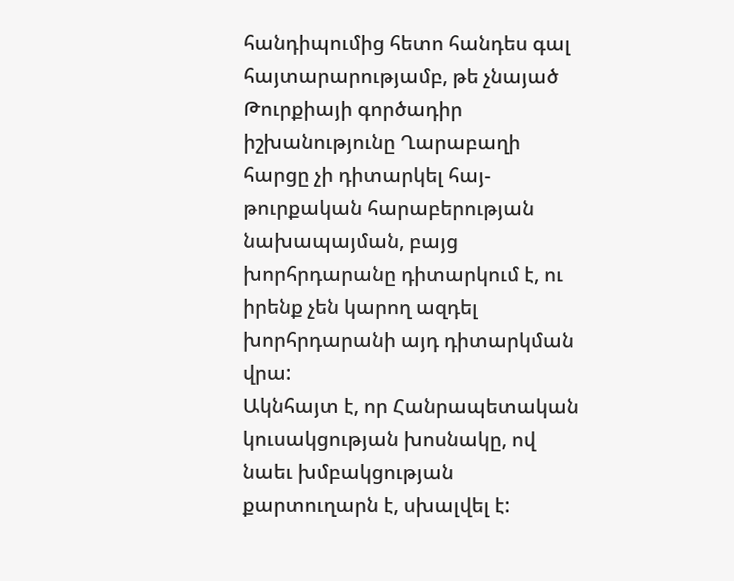հանդիպումից հետո հանդես գալ հայտարարությամբ, թե չնայած Թուրքիայի գործադիր իշխանությունը Ղարաբաղի հարցը չի դիտարկել հայ-թուրքական հարաբերության նախապայման, բայց խորհրդարանը դիտարկում է, ու իրենք չեն կարող ազդել խորհրդարանի այդ դիտարկման վրա:
Ակնհայտ է, որ Հանրապետական կուսակցության խոսնակը, ով նաեւ խմբակցության քարտուղարն է, սխալվել է: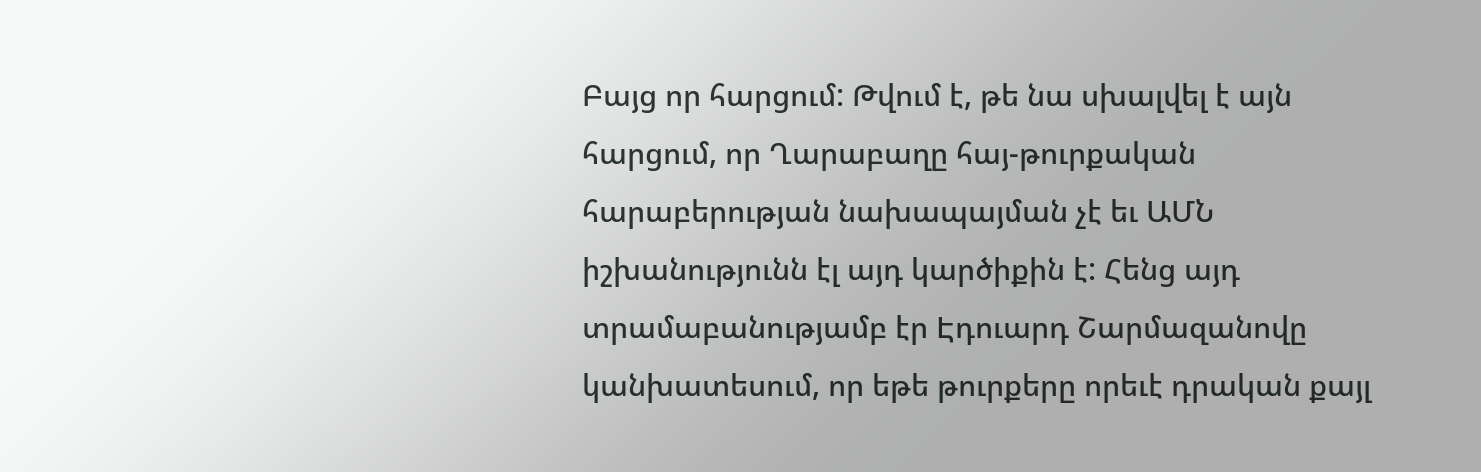Բայց որ հարցում: Թվում է, թե նա սխալվել է այն հարցում, որ Ղարաբաղը հայ-թուրքական հարաբերության նախապայման չէ եւ ԱՄՆ իշխանությունն էլ այդ կարծիքին է: Հենց այդ տրամաբանությամբ էր Էդուարդ Շարմազանովը կանխատեսում, որ եթե թուրքերը որեւէ դրական քայլ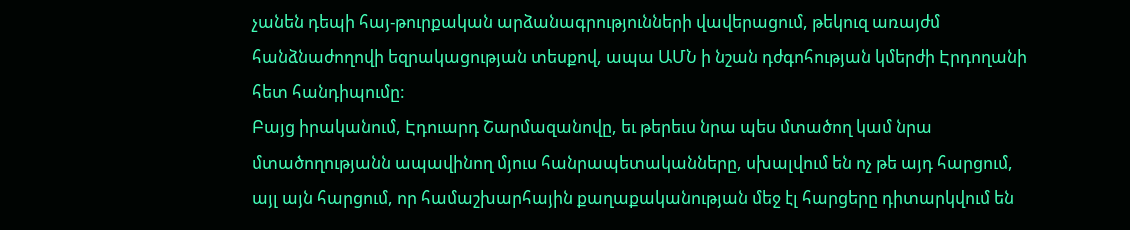չանեն դեպի հայ-թուրքական արձանագրությունների վավերացում, թեկուզ առայժմ հանձնաժողովի եզրակացության տեսքով, ապա ԱՄՆ ի նշան դժգոհության կմերժի Էրդողանի հետ հանդիպումը:
Բայց իրականում, Էդուարդ Շարմազանովը, եւ թերեւս նրա պես մտածող կամ նրա մտածողությանն ապավինող մյուս հանրապետականները, սխալվում են ոչ թե այդ հարցում, այլ այն հարցում, որ համաշխարհային քաղաքականության մեջ էլ հարցերը դիտարկվում են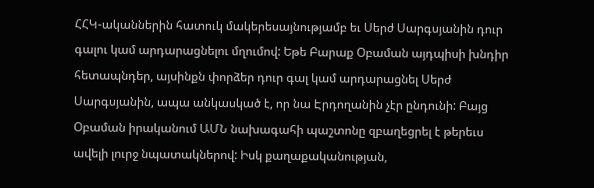ՀՀԿ-ականներին հատուկ մակերեսայնությամբ եւ Սերժ Սարգսյանին դուր գալու կամ արդարացնելու մղումով: Եթե Բարաք Օբաման այդպիսի խնդիր հետապնդեր, այսինքն փորձեր դուր գալ կամ արդարացնել Սերժ Սարգսյանին, ապա անկասկած է, որ նա Էրդողանին չէր ընդունի: Բայց Օբաման իրականում ԱՄՆ նախագահի պաշտոնը զբաղեցրել է թերեւս ավելի լուրջ նպատակներով: Իսկ քաղաքականության,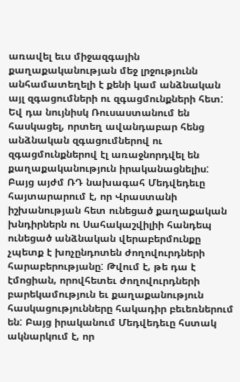առավել եւս միջազգային քաղաքականության մեջ լրջությունն անհամատեղելի է քենի կամ անձնական այլ զգացումների ու զգացմունքների հետ:
Եվ դա նույնիսկ Ռուսաստանում են հասկացել, որտեղ ավանդաբար հենց անձնական զգացումներով ու զգացմունքներով էլ առաջնորդվել են քաղաքականություն իրականացնելիս: Բայց այժմ ՌԴ նախագահ Մեդվեդեւը հայտարարում է, որ Վրաստանի իշխանության հետ ունեցած քաղաքական խնդիրներն ու Սահակաշվիլիի հանդեպ ունեցած անձնական վերաբերմունքը չպետք է խոչընդոտեն ժողովուրդների հարաբերությանը: Թվում է, թե դա է էմոցիան, որովհետեւ ժողովուրդների բարեկամություն եւ քաղաքանություն հասկացությունները հակադիր բեւեռներում են: Բայց իրականում Մեդվեդեւը հստակ ակնարկում է, որ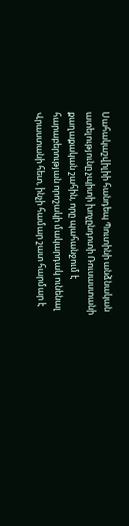Սահակաշվիլիի հանդեպ Պուտինի անձնական ատելությունը չպիտի խոչընդոտի Ռուսաստանի քաղաքական շահին, որը պահանջում է հարաբերության որոշակի մակարդակ ունենալ Վրաստանի հետ, ինչի համար շատ հարմար է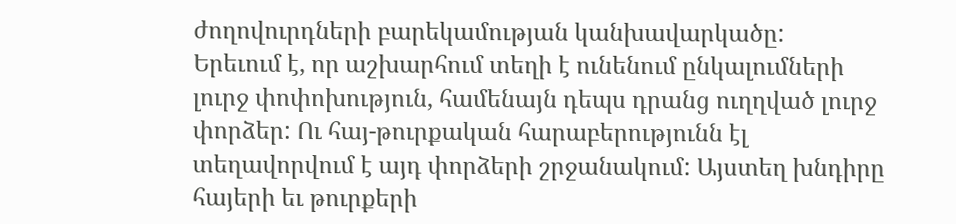ժողովուրդների բարեկամության կանխավարկածը:
Երեւում է, որ աշխարհում տեղի է ունենում ընկալումների լուրջ փոփոխություն, համենայն դեպս դրանց ուղղված լուրջ փորձեր: Ու հայ-թուրքական հարաբերությունն էլ տեղավորվում է այդ փորձերի շրջանակում: Այստեղ խնդիրը հայերի եւ թուրքերի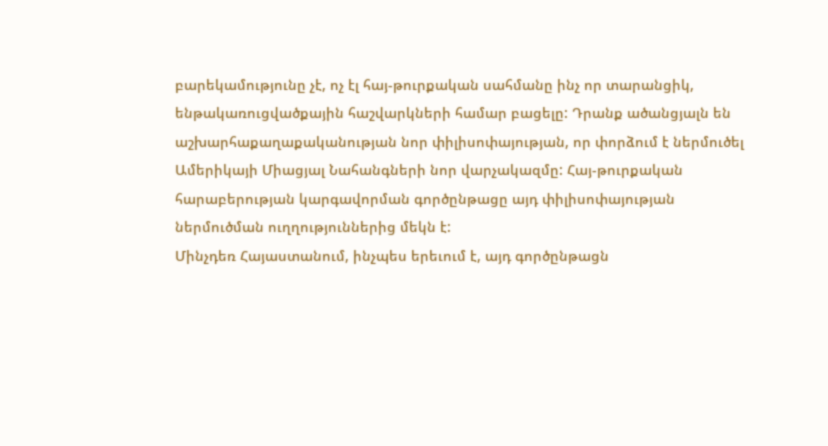բարեկամությունը չէ, ոչ էլ հայ-թուրքական սահմանը ինչ որ տարանցիկ, ենթակառուցվածքային հաշվարկների համար բացելը: Դրանք ածանցյալն են աշխարհաքաղաքականության նոր փիլիսոփայության, որ փորձում է ներմուծել Ամերիկայի Միացյալ Նահանգների նոր վարչակազմը: Հայ-թուրքական հարաբերության կարգավորման գործընթացը այդ փիլիսոփայության ներմուծման ուղղություններից մեկն է:
Մինչդեռ Հայաստանում, ինչպես երեւում է, այդ գործընթացն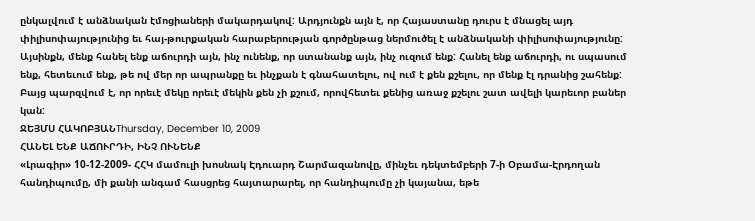ընկալվում է անձնական էմոցիաների մակարդակով: Արդյունքն այն է, որ Հայաստանը դուրս է մնացել այդ փիլիսոփայությունից եւ հայ-թուրքական հարաբերության գործընթաց ներմուծել է անձնականի փիլիսոփայությունը: Այսինքն, մենք հանել ենք աճուրդի այն, ինչ ունենք, որ ստանանք այն, ինչ ուզում ենք: Հանել ենք աճուրդի, ու սպասում ենք, հետեւում ենք, թե ով մեր որ ապրանքը եւ ինչքան է գնահատելու, ով ում է քեն քշելու, որ մենք էլ դրանից շահենք: Բայց պարզվում է, որ որեւէ մեկը որեւէ մեկին քեն չի քշում, որովհետեւ քենից առաջ քշելու շատ ավելի կարեւոր բաներ կան:
ՋԵՅՄՍ ՀԱԿՈԲՅԱՆThursday, December 10, 2009
ՀԱՆԵԼ ԵՆՔ ԱՃՈՒՐԴԻ, ԻՆՉ ՈՒՆԵՆՔ
«Լրագիր» 10-12-2009- ՀՀԿ մամուլի խոսնակ Էդուարդ Շարմազանովը, մինչեւ դեկտեմբերի 7-ի Օբամա-Էրդողան հանդիպումը, մի քանի անգամ հասցրեց հայտարարել, որ հանդիպումը չի կայանա, եթե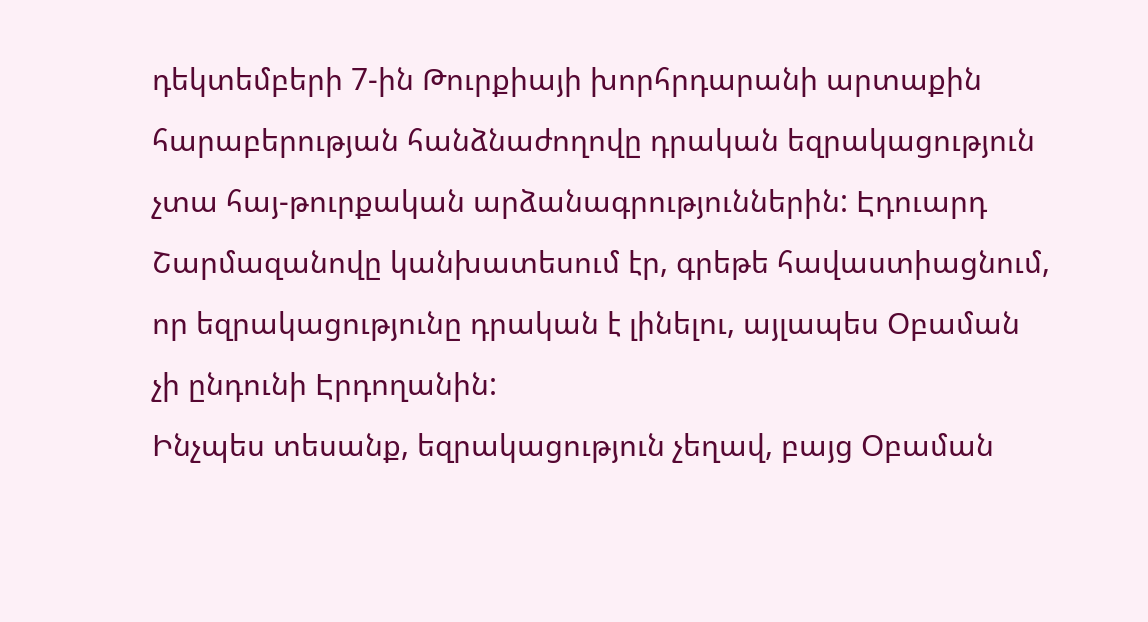դեկտեմբերի 7-ին Թուրքիայի խորհրդարանի արտաքին հարաբերության հանձնաժողովը դրական եզրակացություն չտա հայ-թուրքական արձանագրություններին: Էդուարդ Շարմազանովը կանխատեսում էր, գրեթե հավաստիացնում, որ եզրակացությունը դրական է լինելու, այլապես Օբաման չի ընդունի Էրդողանին:
Ինչպես տեսանք, եզրակացություն չեղավ, բայց Օբաման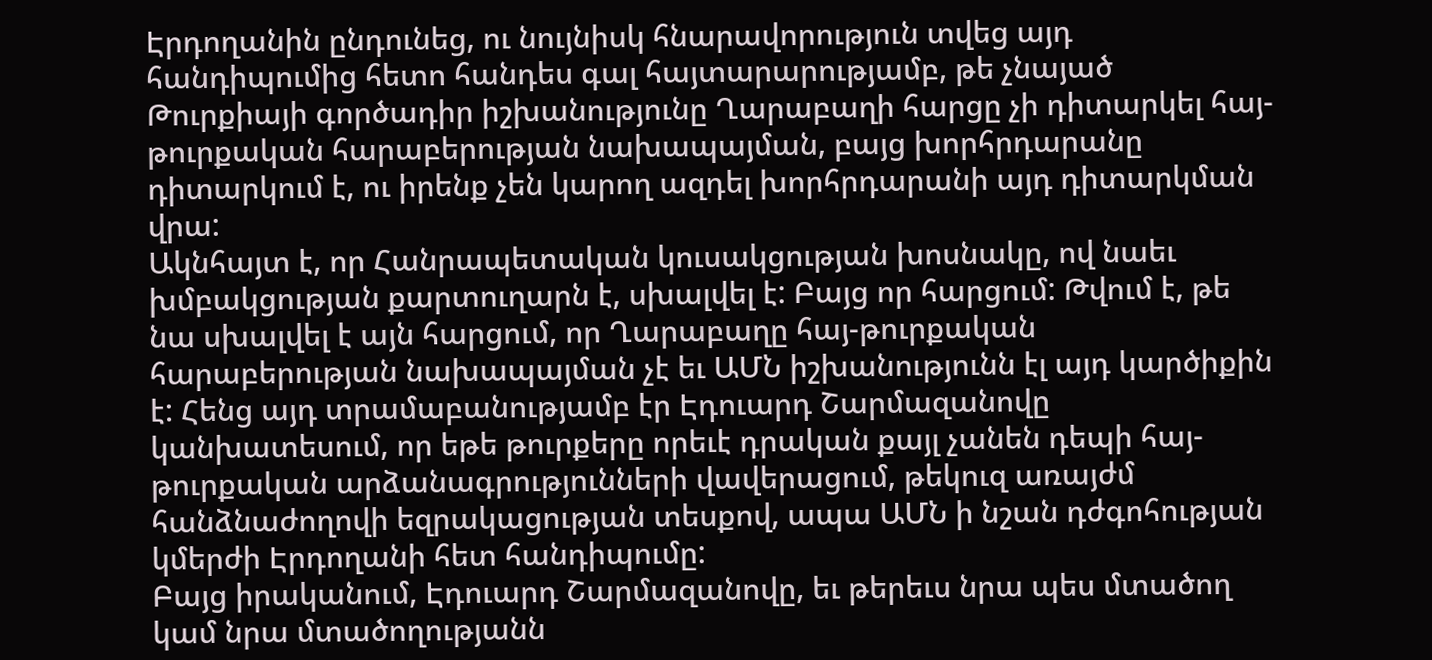Էրդողանին ընդունեց, ու նույնիսկ հնարավորություն տվեց այդ հանդիպումից հետո հանդես գալ հայտարարությամբ, թե չնայած Թուրքիայի գործադիր իշխանությունը Ղարաբաղի հարցը չի դիտարկել հայ-թուրքական հարաբերության նախապայման, բայց խորհրդարանը դիտարկում է, ու իրենք չեն կարող ազդել խորհրդարանի այդ դիտարկման վրա:
Ակնհայտ է, որ Հանրապետական կուսակցության խոսնակը, ով նաեւ խմբակցության քարտուղարն է, սխալվել է: Բայց որ հարցում: Թվում է, թե նա սխալվել է այն հարցում, որ Ղարաբաղը հայ-թուրքական հարաբերության նախապայման չէ եւ ԱՄՆ իշխանությունն էլ այդ կարծիքին է: Հենց այդ տրամաբանությամբ էր Էդուարդ Շարմազանովը կանխատեսում, որ եթե թուրքերը որեւէ դրական քայլ չանեն դեպի հայ-թուրքական արձանագրությունների վավերացում, թեկուզ առայժմ հանձնաժողովի եզրակացության տեսքով, ապա ԱՄՆ ի նշան դժգոհության կմերժի Էրդողանի հետ հանդիպումը:
Բայց իրականում, Էդուարդ Շարմազանովը, եւ թերեւս նրա պես մտածող կամ նրա մտածողությանն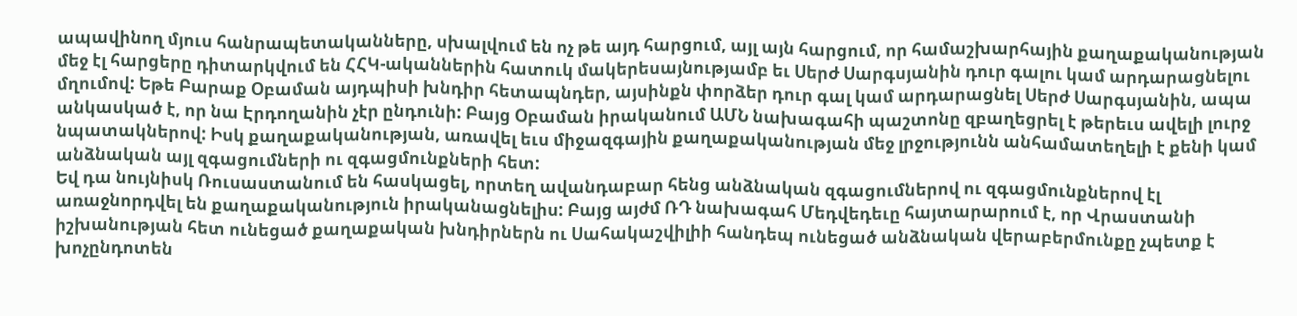ապավինող մյուս հանրապետականները, սխալվում են ոչ թե այդ հարցում, այլ այն հարցում, որ համաշխարհային քաղաքականության մեջ էլ հարցերը դիտարկվում են ՀՀԿ-ականներին հատուկ մակերեսայնությամբ եւ Սերժ Սարգսյանին դուր գալու կամ արդարացնելու մղումով: Եթե Բարաք Օբաման այդպիսի խնդիր հետապնդեր, այսինքն փորձեր դուր գալ կամ արդարացնել Սերժ Սարգսյանին, ապա անկասկած է, որ նա Էրդողանին չէր ընդունի: Բայց Օբաման իրականում ԱՄՆ նախագահի պաշտոնը զբաղեցրել է թերեւս ավելի լուրջ նպատակներով: Իսկ քաղաքականության, առավել եւս միջազգային քաղաքականության մեջ լրջությունն անհամատեղելի է քենի կամ անձնական այլ զգացումների ու զգացմունքների հետ:
Եվ դա նույնիսկ Ռուսաստանում են հասկացել, որտեղ ավանդաբար հենց անձնական զգացումներով ու զգացմունքներով էլ առաջնորդվել են քաղաքականություն իրականացնելիս: Բայց այժմ ՌԴ նախագահ Մեդվեդեւը հայտարարում է, որ Վրաստանի իշխանության հետ ունեցած քաղաքական խնդիրներն ու Սահակաշվիլիի հանդեպ ունեցած անձնական վերաբերմունքը չպետք է խոչընդոտեն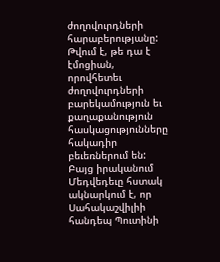ժողովուրդների հարաբերությանը: Թվում է, թե դա է էմոցիան, որովհետեւ ժողովուրդների բարեկամություն եւ քաղաքանություն հասկացությունները հակադիր բեւեռներում են: Բայց իրականում Մեդվեդեւը հստակ ակնարկում է, որ Սահակաշվիլիի հանդեպ Պուտինի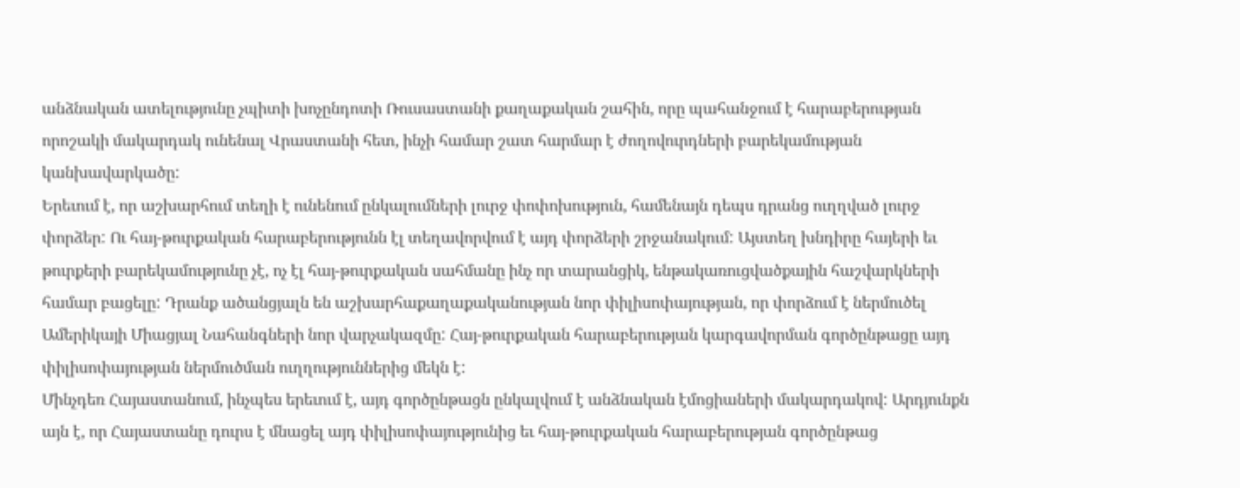անձնական ատելությունը չպիտի խոչընդոտի Ռուսաստանի քաղաքական շահին, որը պահանջում է հարաբերության որոշակի մակարդակ ունենալ Վրաստանի հետ, ինչի համար շատ հարմար է ժողովուրդների բարեկամության կանխավարկածը:
Երեւում է, որ աշխարհում տեղի է ունենում ընկալումների լուրջ փոփոխություն, համենայն դեպս դրանց ուղղված լուրջ փորձեր: Ու հայ-թուրքական հարաբերությունն էլ տեղավորվում է այդ փորձերի շրջանակում: Այստեղ խնդիրը հայերի եւ թուրքերի բարեկամությունը չէ, ոչ էլ հայ-թուրքական սահմանը ինչ որ տարանցիկ, ենթակառուցվածքային հաշվարկների համար բացելը: Դրանք ածանցյալն են աշխարհաքաղաքականության նոր փիլիսոփայության, որ փորձում է ներմուծել Ամերիկայի Միացյալ Նահանգների նոր վարչակազմը: Հայ-թուրքական հարաբերության կարգավորման գործընթացը այդ փիլիսոփայության ներմուծման ուղղություններից մեկն է:
Մինչդեռ Հայաստանում, ինչպես երեւում է, այդ գործընթացն ընկալվում է անձնական էմոցիաների մակարդակով: Արդյունքն այն է, որ Հայաստանը դուրս է մնացել այդ փիլիսոփայությունից եւ հայ-թուրքական հարաբերության գործընթաց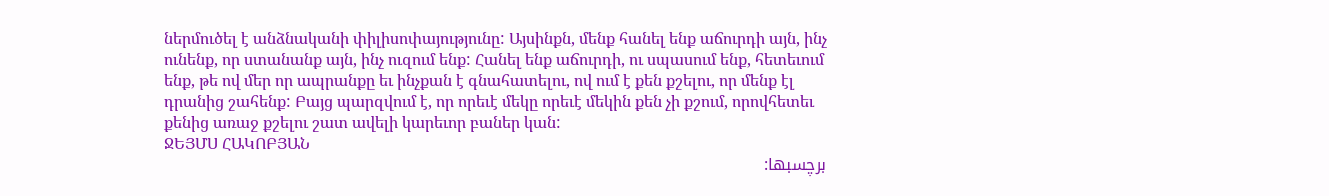ներմուծել է անձնականի փիլիսոփայությունը: Այսինքն, մենք հանել ենք աճուրդի այն, ինչ ունենք, որ ստանանք այն, ինչ ուզում ենք: Հանել ենք աճուրդի, ու սպասում ենք, հետեւում ենք, թե ով մեր որ ապրանքը եւ ինչքան է գնահատելու, ով ում է քեն քշելու, որ մենք էլ դրանից շահենք: Բայց պարզվում է, որ որեւէ մեկը որեւէ մեկին քեն չի քշում, որովհետեւ քենից առաջ քշելու շատ ավելի կարեւոր բաներ կան:
ՋԵՅՄՍ ՀԱԿՈԲՅԱՆ
برچسبها: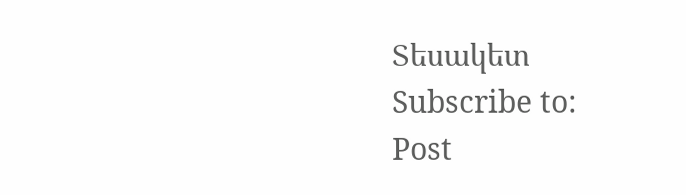Տեսակետ
Subscribe to:
Post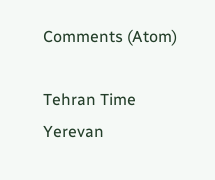Comments (Atom)

Tehran Time
Yerevan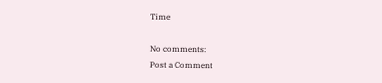Time

No comments:
Post a Comment